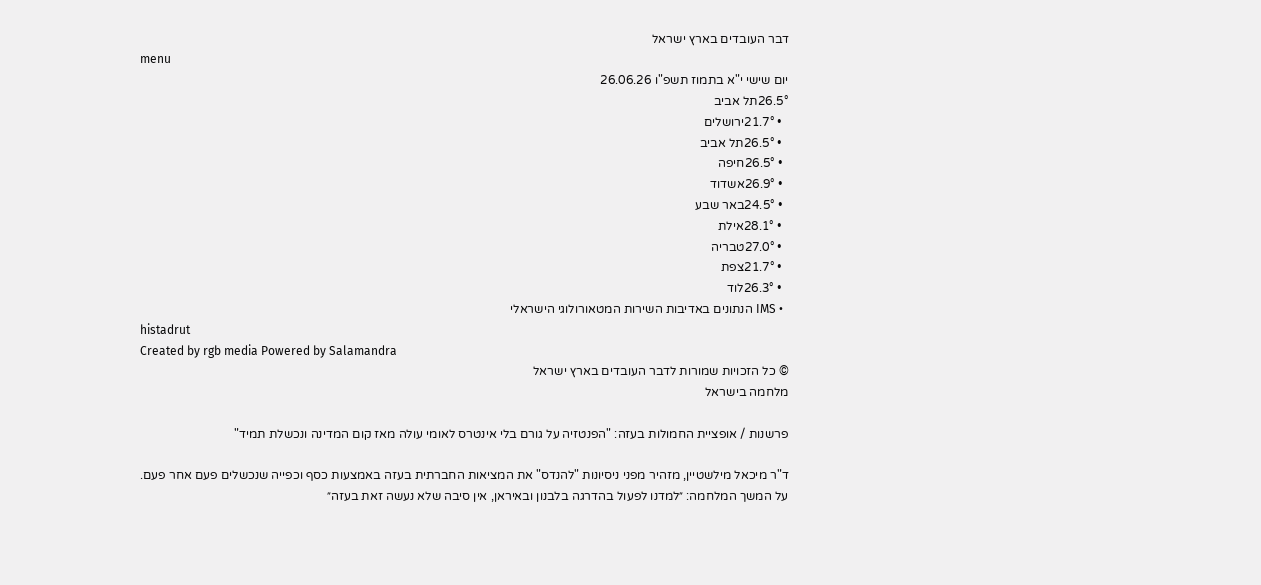דבר העובדים בארץ ישראל
menu
יום שישי י"א בתמוז תשפ"ו 26.06.26
26.5°תל אביב
  • 21.7°ירושלים
  • 26.5°תל אביב
  • 26.5°חיפה
  • 26.9°אשדוד
  • 24.5°באר שבע
  • 28.1°אילת
  • 27.0°טבריה
  • 21.7°צפת
  • 26.3°לוד
  • IMS הנתונים באדיבות השירות המטאורולוגי הישראלי
histadrut
Created by rgb media Powered by Salamandra
© כל הזכויות שמורות לדבר העובדים בארץ ישראל
מלחמה בישראל

פרשנות / אופציית החמולות בעזה: "הפנטזיה על גורם בלי אינטרס לאומי עולה מאז קום המדינה ונכשלת תמיד"

ד"ר מיכאל מילשטיין, מזהיר מפני ניסיונות "להנדס" את המציאות החברתית בעזה באמצעות כסף וכפייה שנכשלים פעם אחר פעם. על המשך המלחמה: ״למדנו לפעול בהדרגה בלבנון ובאיראן, אין סיבה שלא נעשה זאת בעזה״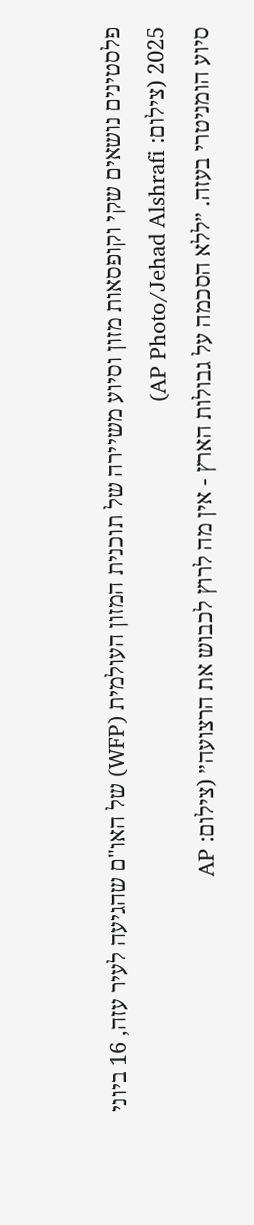פלסטינים נושאים שקי וקופסאות מזון וסיוע משיירה של תוכנית המזון העולמית (WFP) של האו"ם שהגיעה לעיר עזה, 16 ביוני 2025 (צילום: AP Photo/Jehad Alshrafi)
סיוע הומניטרי בעזה. ״ללא הסכמה על גבולות הארץ - אין מה לרוץ לכבוש את הרצועה״ (צילום: AP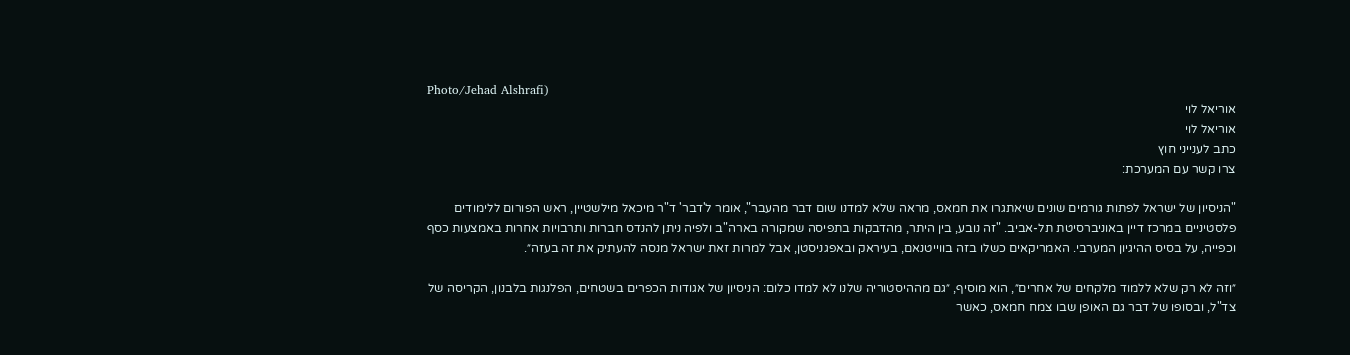Photo/Jehad Alshrafi)
אוריאל לוי
אוריאל לוי
כתב לענייני חוץ
צרו קשר עם המערכת:

"הניסיון של ישראל לפתות גורמים שונים שיאתגרו את חמאס, מראה שלא למדנו שום דבר מהעבר", אומר ל'דבר' ד"ר מיכאל מילשטיין, ראש הפורום ללימודים פלסטיניים במרכז דיין באוניברסיטת תל-אביב. "זה נובע, בין היתר, מהדבקות בתפיסה שמקורה בארה"ב ולפיה ניתן להנדס חברות ותרבויות אחרות באמצעות כסף וכפייה, על בסיס ההיגיון המערבי. האמריקאים כשלו בזה בווייטנאם, בעיראק ובאפגניסטן, אבל למרות זאת ישראל מנסה להעתיק את זה בעזה״.

״וזה לא רק שלא ללמוד מלקחים של אחרים״, הוא מוסיף, ״גם מההיסטוריה שלנו לא למדו כלום: הניסיון של אגודות הכפרים בשטחים, הפלנגות בלבנון, הקריסה של צד"ל, ובסופו של דבר גם האופן שבו צמח חמאס, כאשר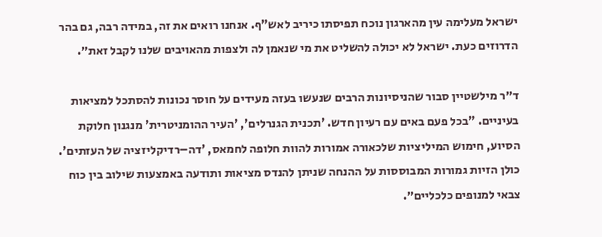ישראל מעלימה עין מהארגון נוכח תפיסתו כיריב לאש"ף. אנחנו רואים את זה, במידה רבה, גם בהר הדרוזים כעת. ישראל לא יכולה להשליט את מי שנאמן לה ולצפות מהאויבים שלנו לקבל זאת״.

ד״ר מילשטיין סבור שהניסיונות הרבים שנעשו בעזה מעידים על חוסר נכונות להסתכל למציאות בעיניים. "בכל פעם באים עם רעיון חדש. 'תכנית הגנרלים', 'העיר ההומניטרית' מנגנון חלוקת הסיוע, חימוש המיליציות שלכאורה אמורות להוות חלופה לחמאס, 'דה–רדיקליזציה של העזתים'. כולן הזיות גמורות המבוססות על ההנחה שניתן להנדס מציאות ותודעה באמצעות שילוב בין כוח צבאי למנופים כלכליים״.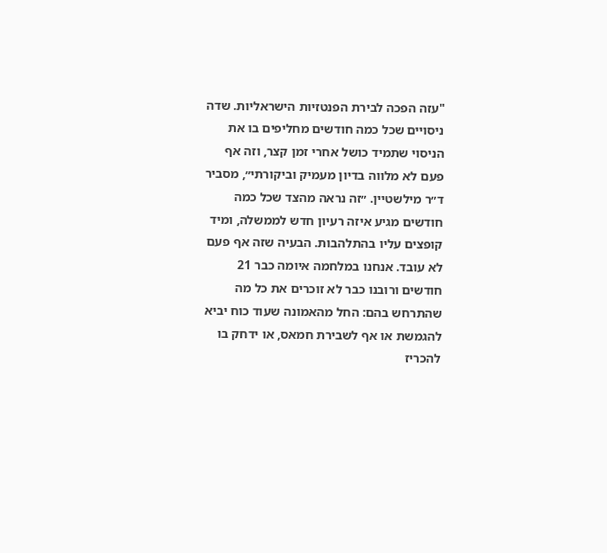"עזה הפכה לבירת הפנטזיות הישראליות. שדה ניסויים שכל כמה חודשים מחליפים בו את הניסוי שתמיד כושל אחרי זמן קצר, וזה אף פעם לא מלווה בדיון מעמיק וביקורתי״, מסביר ד״ר מילשטיין. ״זה נראה מהצד שכל כמה חודשים מגיע איזה רעיון חדש לממשלה, ומיד קופצים עליו בהתלהבות. הבעיה שזה אף פעם לא עובד. אנחנו במלחמה איומה כבר 21 חודשים ורובנו כבר לא זוכרים את כל מה שהתרחש בהם: החל מהאמונה שעוד כוח יביא להגמשת או אף לשבירת חמאס, או ידחק בו להכריז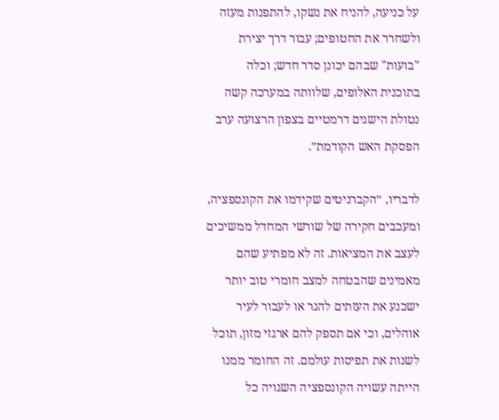על כניעה, להניח את נשקו, להתפנות מעזה ולשחרר את החטופים; עבור דרך יצירת "בועות" שבהם יכונן סדר חדש; וכלה בתוכנית האלופים, שלוותה במערכה קשה נטולת הישגים דרמטיים בצפון הרצועה ערב הפסקת האש הקודמת״.

לדבריו, ״הקברניטים שקידמו את הקונספציה, ומעכבים חקירה של שורשי המחדל ממשיכים לעצב את המציאות. זה לא מפתיע שהם מאמינים שהבטחה למצב חומרי טוב יותר ישכנע את העזתים להגר או לעבור לעיר אוהלים, וכי אם תספק להם ארגזי מזון, תוכל לשנות את תפיסות עולמם. זה החומר ממנו הייתה עשויה הקונספציה השגויה כל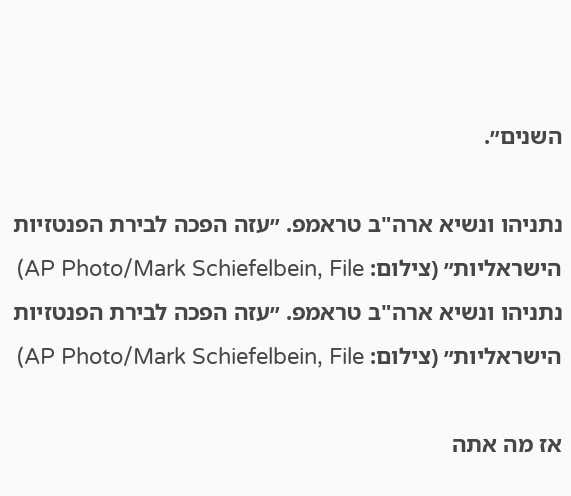השנים״.

נתניהו ונשיא ארה"ב טראמפ. ״עזה הפכה לבירת הפנטזיות הישראליות״ (צילום: AP Photo/Mark Schiefelbein, File)
נתניהו ונשיא ארה"ב טראמפ. ״עזה הפכה לבירת הפנטזיות הישראליות״ (צילום: AP Photo/Mark Schiefelbein, File)

אז מה אתה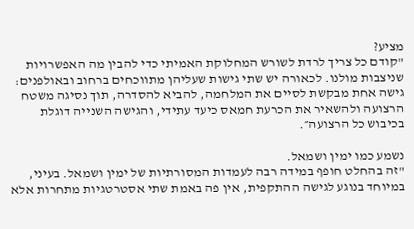מציע?
"קודם כל צריך לרדת לשורש המחלוקת האמיתי כדי להבין מה האפשרויות שניצבות מולנו. לכאורה יש שתי גישות שעליהן מתווכחים ברחוב ובאולפנים: גישה אחת מבקשת לסיים את המלחמה, להביא להסדרה, תוך נסיגה משטח הרצועה ולהשאיר את הכרעת חמאס כיעד עתידי, והגישה השנייה דוגלת בכיבוש כל הרצועה״.

נשמע כמו ימין ושמאל.
"זה בהחלט חופף במידה רבה לעמדות המסורתיות של ימין ושמאל. בעיני, במיוחד בנוגע לגישה ההתקפית, אין פה באמת שתי אסטרטגיות מתחרות אלא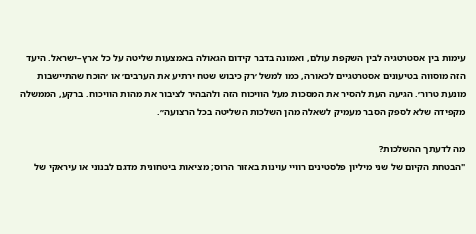עימות בין אסטרטגיה לבין השקפת עולם, ואמונה בדבר קידום הגאולה באמצעות שליטה על כל ארץ–ישראל. היעד הזה מוסווה בטיעונים אסטרטגיים לכאורה, כמו למשל ׳רק כיבוש שטח ירתיע את הערבים׳ או ׳הוכח שהתיישבות מונעת טרור׳. הגיעה העת להסיר את המסכות מעל הוויכוח הזה ולהבהיר לציבור את מהות הוויכוח. ברקע, הממשלה מקפידה שלא לספק הסבר מעמיק לשאלה מהן השלכות השליטה בכל הרצועה״.

מה לדעתך ההשלכות?
"הבטחת הקיום של שני מיליון פלסטינים רוויי עוינות באזור הרוס; מציאות ביטחונית מדגם לבנוני או עיראקי של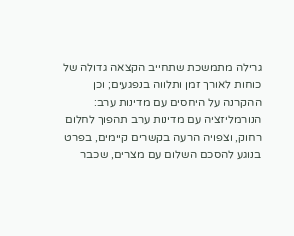גרילה מתמשכת שתחייב הקצאה גדולה של כוחות לאורך זמן ותלווה בנפגעים; וכן ההקרנה על היחסים עם מדינות ערב: הנורמליזציה עם מדינות ערב תהפוך לחלום רחוק, וצפויה הרעה בקשרים קיימים, בפרט בנוגע להסכם השלום עם מצרים, שכבר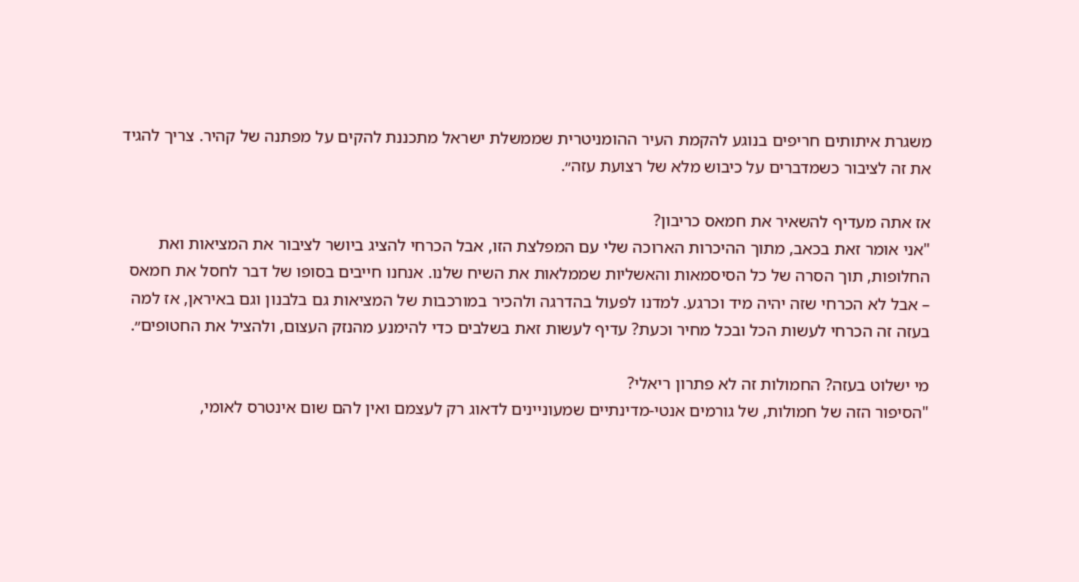משגרת איתותים חריפים בנוגע להקמת העיר ההומניטרית שממשלת ישראל מתכננת להקים על מפתנה של קהיר. צריך להגיד את זה לציבור כשמדברים על כיבוש מלא של רצועת עזה״.

אז אתה מעדיף להשאיר את חמאס כריבון?
"אני אומר זאת בכאב, מתוך ההיכרות הארוכה שלי עם המפלצת הזו, אבל הכרחי להציג ביושר לציבור את המציאות ואת החלופות, תוך הסרה של כל הסיסמאות והאשליות שממלאות את השיח שלנו. אנחנו חייבים בסופו של דבר לחסל את חמאס – אבל לא הכרחי שזה יהיה מיד וכרגע. למדנו לפעול בהדרגה ולהכיר במורכבות של המציאות גם בלבנון וגם באיראן, אז למה בעזה זה הכרחי לעשות הכל ובכל מחיר וכעת? עדיף לעשות זאת בשלבים כדי להימנע מהנזק העצום, ולהציל את החטופים״.

מי ישלוט בעזה? החמולות זה לא פתרון ריאלי?
"הסיפור הזה של חמולות, של גורמים אנטי-מדינתיים שמעוניינים לדאוג רק לעצמם ואין להם שום אינטרס לאומי,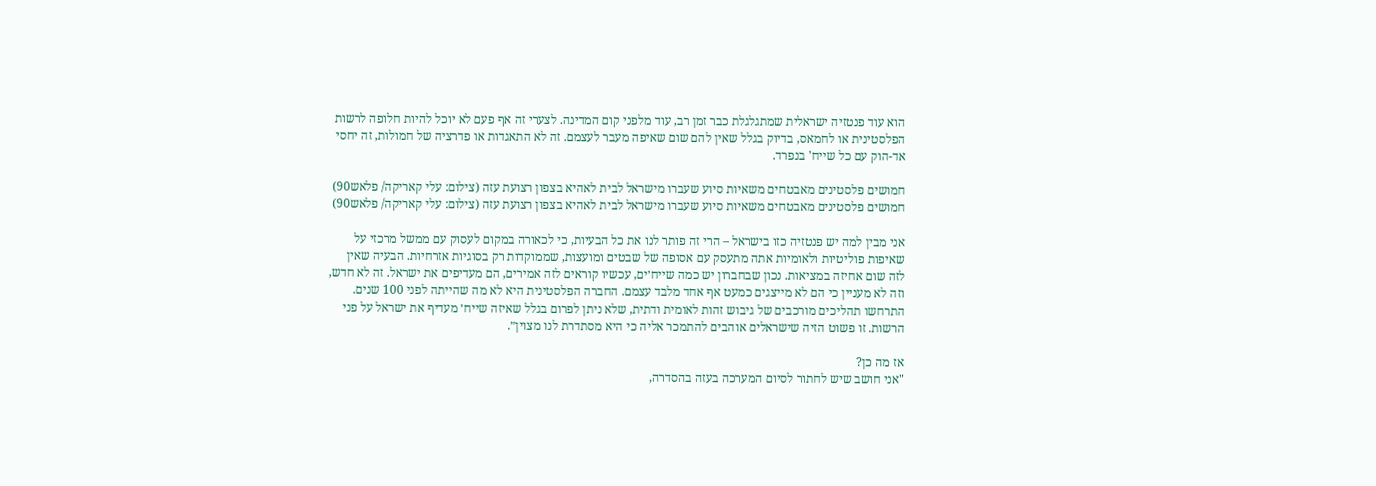הוא עוד פנטזיה ישראלית שמתגלגלת כבר זמן רב, עוד מלפני קום המדינה. לצערי זה אף פעם לא יוכל להיות חלופה לרשות הפלסטינית או לחמאס, בדיוק בגלל שאין להם שום שאיפה מעבר לעצמם. זה לא התאגדות או פדרציה של חמולות, זה יחסי אד-הוק עם כל שייח' בנפרד.

חמושים פלסטינים מאבטחים משאיות סיוע שעברו מישראל לבית לאהיא בצפון רצועת עזה (צילום: עלי קאריקה/ פלאש90)
חמושים פלסטינים מאבטחים משאיות סיוע שעברו מישראל לבית לאהיא בצפון רצועת עזה (צילום: עלי קאריקה/ פלאש90)

אני מבין למה יש פנטזיה כזו בישראל – הרי זה פותר לנו את כל הבעיות, כי לכאורה במקום לעסוק עם ממשל מרכזי על שאיפות פוליטיות ולאומיות אתה מתעסק עם אסופה של שבטים ומועצות, שממוקדות רק בסוגיות אזרחיות. הבעיה שאין לזה שום אחיזה במציאות. נכון שבחברון יש כמה שייח׳ים, עכשיו קוראים לזה אמירים, הם מעדיפים את ישראל. זה לא חדש, וזה לא מעניין כי הם לא מייצגים כמעט אף אחד מלבד עצמם. החברה הפלסטינית היא לא מה שהייתה לפני 100 שנים. התרחשו תהליכים מורכבים של גיבוש זהות לאומית ודתית, שלא ניתן לפרום בגלל שאיזה שייח׳ מעדיף את ישראל על פני הרשות. זו פשוט הזיה שישראלים אוהבים להתמכר אליה כי היא מסתדרת לנו מצוין״.

אז מה כן?
"אני חושב שיש לחתור לסיום המערכה בעזה בהסדרה,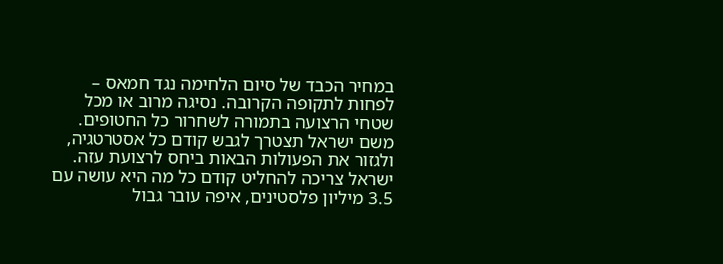במחיר הכבד של סיום הלחימה נגד חמאס – לפחות לתקופה הקרובה. נסיגה מרוב או מכל שטחי הרצועה בתמורה לשחרור כל החטופים. משם ישראל תצטרך לגבש קודם כל אסטרטגיה, ולגזור את הפעולות הבאות ביחס לרצועת עזה. ישראל צריכה להחליט קודם כל מה היא עושה עם 3.5 מיליון פלסטינים, איפה עובר גבול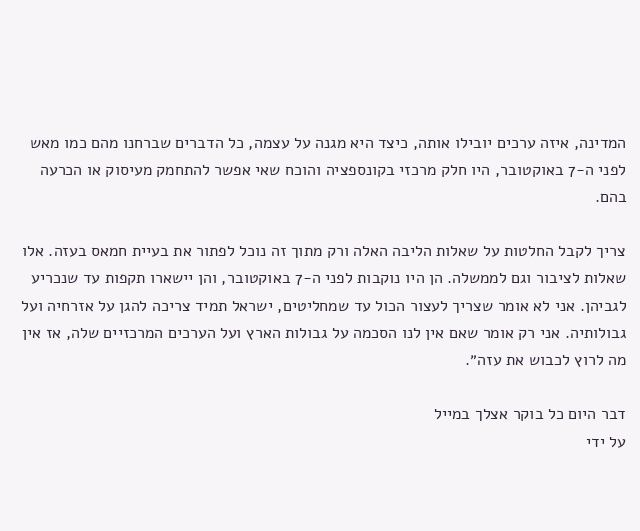המדינה, איזה ערכים יובילו אותה, כיצד היא מגנה על עצמה, כל הדברים שברחנו מהם כמו מאש לפני ה-7 באוקטובר, היו חלק מרכזי בקונספציה והוכח שאי אפשר להתחמק מעיסוק או הכרעה בהם.

צריך לקבל החלטות על שאלות הליבה האלה ורק מתוך זה נוכל לפתור את בעיית חמאס בעזה. אלו שאלות לציבור וגם לממשלה. הן היו נוקבות לפני ה-7 באוקטובר, והן יישארו תקפות עד שנכריע לגביהן. אני לא אומר שצריך לעצור הכול עד שמחליטים, ישראל תמיד צריכה להגן על אזרחיה ועל גבולותיה. אני רק אומר שאם אין לנו הסכמה על גבולות הארץ ועל הערכים המרכזיים שלה, אז אין מה לרוץ לכבוש את עזה״.

דבר היום כל בוקר אצלך במייל
על ידי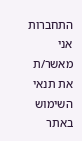התחברות אני מאשר/ת את תנאי השימוש באתר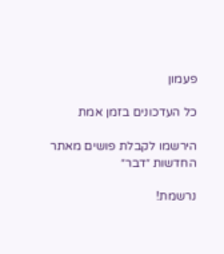פעמון

כל העדכונים בזמן אמת

הירשמו לקבלת פושים מאתר החדשות ״דבר״

נרשמת!